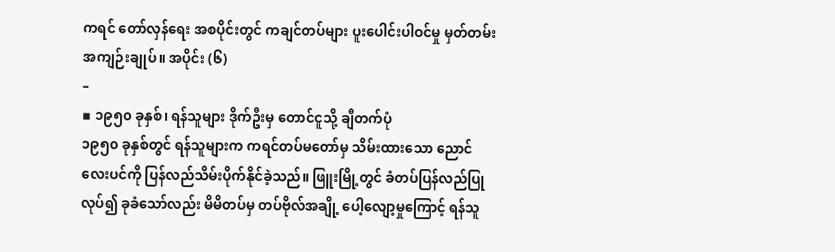ကရင် တော်လှန်ရေး အစပိုင်းတွင် ကချင်တပ်များ ပူးပေါင်းပါဝင်မှု မှတ်တမ်း အကျဉ်းချုပ်။ အပိုင်း (၆)
–
▪ ၁၉၅၀ ခုနှစ်၊ ရန်သူများ ဒိုက်ဦးမှ တောင်ငူသို့ ချီတက်ပုံ
၁၉၅၀ ခုနှစ်တွင် ရန်သူများက ကရင်တပ်မတော်မှ သိမ်းထားသော ညောင်လေးပင်ကို ပြန်လည်သိမ်းပိုက်နိုင်ခဲ့သည်။ ဖြူးမြို့တွင် ခံတပ်ပြန်လည်ပြုလုပ်၍ ခုခံသော်လည်း မိမိတပ်မှ တပ်ဗိုလ်အချို့ ပေါ့လျော့မှုကြောင့် ရန်သူ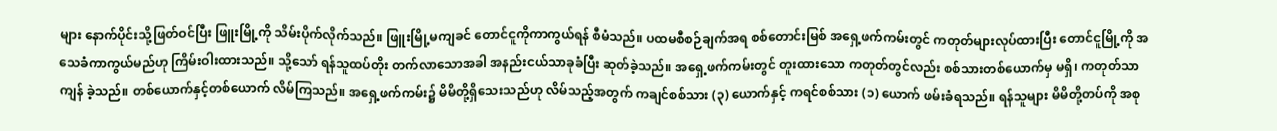များ နောက်ပိုင်းသို့ဖြတ်ဝင်ပြီး ဖြူးမြို့ကို သိမ်းပိုက်လိုက်သည်။ ဖြူးမြို့မကျခင် တောင်ငူကိုကာကွယ်ရန် စီမံသည်။ ပထမစီစဉ်ချက်အရ စစ်တောင်းမြစ် အရှေ့ဖက်ကမ်းတွင် ကတုတ်များလုပ်ထားပြီး တောင်ငူမြို့ကို အသေခံကာကွယ်မည်ဟု ကြိမ်းဝါးထားသည်။ သို့သော် ရန်သူထပ်တိုး တက်လာသောအခါ အနည်းငယ်သာခုခံပြီး ဆုတ်ခဲ့သည်။ အရှေ့ဖက်ကမ်းတွင် တူးထားသော ကတုတ်တွင်လည်း စစ်သားတစ်ယောက်မှ မရှိ၊ ကတုတ်သာကျန် ခဲ့သည်။ တစ်ယောက်နှင့်တစ်ယောက် လိမ်ကြသည်။ အရှေ့ဖက်ကမ်း၌ မိမိတို့ရှိသေးသည်ဟု လိမ်သည့်အတွက် ကချင်စစ်သား (၃) ယောက်နှင့် ကရင်စစ်သား (၁) ယောက် ဖမ်းခံရသည်။ ရန်သူများ မိမိတို့တပ်ကို အစု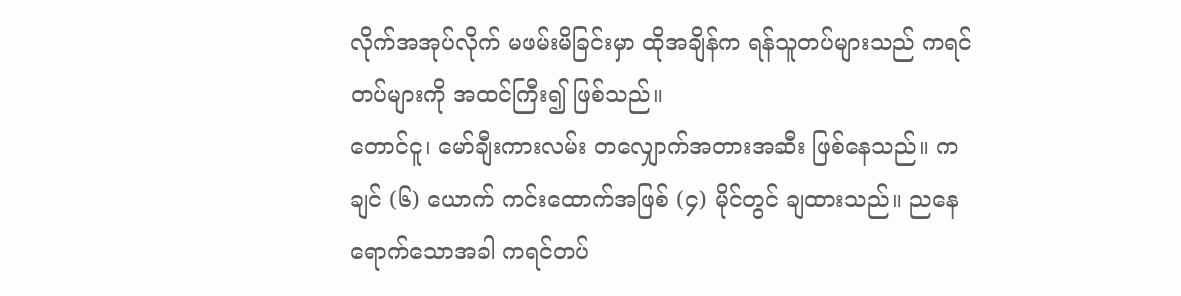လိုက်အအုပ်လိုက် မဖမ်းမိခြင်းမှာ ထိုအချိန်က ရန်သူတပ်များသည် ကရင်တပ်များကို အထင်ကြီး၍ ဖြစ်သည်။
တောင်ငူ၊ မော်ချီးကားလမ်း တလျှောက်အတားအဆီး ဖြစ်နေသည်။ ကချင် (၆) ယောက် ကင်းထောက်အဖြစ် (၄) မိုင်တွင် ချထားသည်။ ညနေရောက်သောအခါ ကရင်တပ်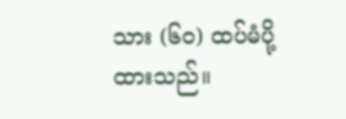သား (၆၀) ထပ်မံပို့ထားသည်။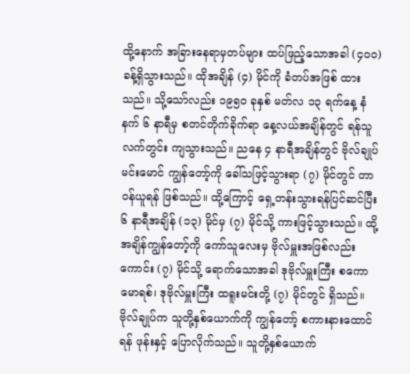ထို့နောက် အခြားနေရာမှတပ်များ ထပ်ဖြည့်သောအခါ (၄၀၀) ခန့်ရှိသွားသည်။ ထိုအချိန် (၄) မိုင်ကို ခံတပ်အဖြစ် ထားသည်။ သို့သော်လည်း ၁၉၅၀ ခုနှစ် မတ်လ ၁၃ ရက်နေ့ နံနက် ၆ နာရီမှ စတင်တိုက်ခိုက်ရာ နေ့လယ်အချိန်တွင် ရန်သူလက်တွင်း ကျသွားသည်။ ညနေ ၄ နာရီအချိန်တွင် ဗိုလ်ချုပ်မင်းမောင် ကျွန်တော့်ကို ခေါ်သဖြင့်သွားရာ (၇) မိုင်တွင် တာဝန်ယူရန် ဖြစ်သည်။ ထို့ကြောင့် ရှေ့တန်းသွားရန်ပြင်ဆင်ပြီး ၆ နာရီအချိန် (၁၃) မိုင်မှ (၇) မိုင်သို့ ကားဖြင့်သွားသည်။ ထို့အချိန်ကျွန်တော့်ကို ကော်သူလေးမှ ဗိုလ်မှူးအဖြစ်လည်းကောင်း (၇) မိုင်သို့ ရောက်သောအခါ ဒုဗိုလ်မှူးကြီး စကောမောရစ်၊ ဒုဗိုလ်မှူးကြီး ထရူးမင်းတို့ (၇) မိုင်တွင် ရှိသည်။ ဗိုလ်ချုပ်က သူတို့နှစ်ယောက်ကို ကျွန်တော့် စကားနားထောင်ရန် ဖုန်းနှင့် ပြောလိုက်သည်။ သူတို့နှစ်ယောက်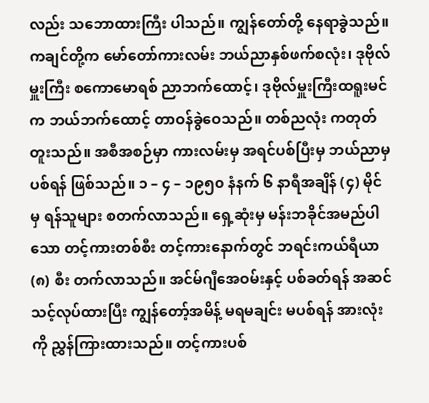လည်း သဘောထားကြီး ပါသည်။ ကျွန်တော်တို့ နေရာခွဲသည်။ ကချင်တို့က မော်တော်ကားလမ်း ဘယ်ညာနှစ်ဖက်စလုံး၊ ဒုဗိုလ်မှူးကြီး စကောမောရစ် ညာဘက်ထောင့်၊ ဒုဗိုလ်မှူးကြီးထရူးမင်က ဘယ်ဘက်ထောင့် တာဝန်ခွဲဝေသည်။ တစ်ညလုံး ကတုတ်တူးသည်။ အစီအစဉ်မှာ ကားလမ်းမှ အရင်ပစ်ပြီးမှ ဘယ်ညာမှပစ်ရန် ဖြစ်သည်။ ၁ – ၄ – ၁၉၅၀ နံနက် ၆ နာရီအချိန် (၄) မိုင်မှ ရန်သူများ စတက်လာသည်။ ရှေ့ဆုံးမှ မန်းဘခိုင်အမည်ပါသော တင့်ကားတစ်စီး တင့်ကားနောက်တွင် ဘရင်းကယ်ရီယာ (၈) စီး တက်လာသည်။ အင်မ်ဂျီအေဝမ်းနှင့် ပစ်ခတ်ရန် အဆင်သင့်လုပ်ထားပြီး ကျွန်တော့်အမိန့် မရမချင်း မပစ်ရန် အားလုံးကို ညွှန်ကြားထားသည်။ တင့်ကားပစ်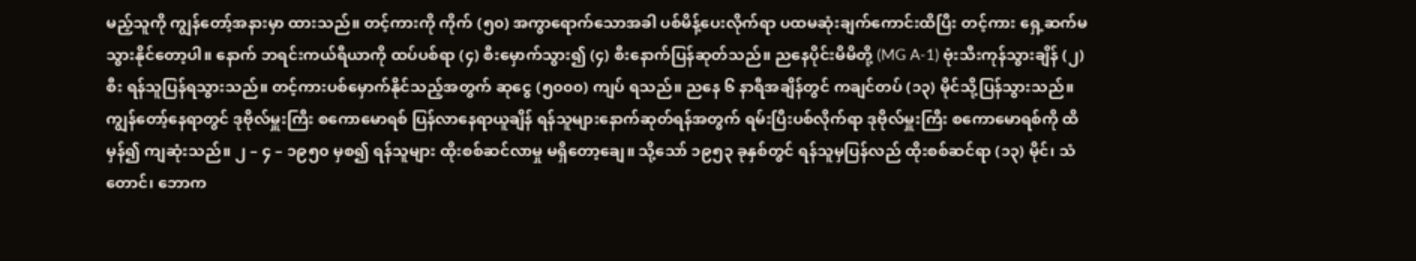မည့်သူကို ကျွန်တော့်အနားမှာ ထားသည်။ တင့်ကားကို ကိုက် (၅၀) အကွာရောက်သောအခါ ပစ်မိန့်ပေးလိုက်ရာ ပထမဆုံးချက်ကောင်းထိပြီး တင့်ကား ရှေ့ဆက်မသွားနိုင်တော့ပါ။ နောက် ဘရင်းကယ်ရီယာကို ထပ်ပစ်ရာ (၄) စီးမှောက်သွား၍ (၄) စီးနောက်ပြန်ဆုတ်သည်။ ညနေပိုင်းမိမိတို့ (MG A-1) ဗုံးသီးကုန်သွားချိန် (၂) စီး ရန်သူပြန်ရသွားသည်။ တင့်ကားပစ်မှောက်နိုင်သည့်အတွက် ဆုငွေ (၅၀၀၀) ကျပ် ရသည်။ ညနေ ၆ နာရီအချိန်တွင် ကချင်တပ် (၁၃) မိုင်သို့ပြန်သွားသည်။ ကျွန်တော့်နေရာတွင် ဒုဗိုလ်မှူးကြီး စကောမောရစ် ပြန်လာနေရာယူချိန် ရန်သူများနောက်ဆုတ်ရန်အတွက် ရမ်းပြီးပစ်လိုက်ရာ ဒုဗိုလ်မှူးကြီး စကောမောရစ်ကို ထိမှန်၍ ကျဆုံးသည်။ ၂ – ၄ – ၁၉၅၀ မှစ၍ ရန်သူများ ထိုးစစ်ဆင်လာမှု မရှိတော့ချေ။ သို့သော် ၁၉၅၃ ခုနှစ်တွင် ရန်သူမှပြန်လည် ထိုးစစ်ဆင်ရာ (၁၃) မိုင်၊ သံတောင်၊ ဘောက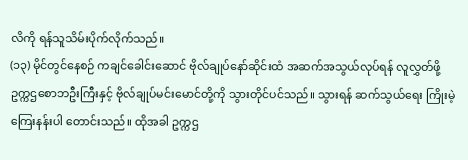လိကို ရန်သူသိမ်းပိုက်လိုက်သည်။
(၁၃) မိုင်တွင်နေစဉ် ကချင်ခေါင်းဆောင် ဗိုလ်ချုပ်နော်ဆိုင်းထံ အဆက်အသွယ်လုပ်ရန် လူလွှတ်ဖို့ ဥက္ကဌစောဘဦးကြီးနှင့် ဗိုလ်ချုပ်မင်းမောင်တို့ကို သွားတိုင်ပင်သည်။ သွားရန် ဆက်သွယ်ရေး ကြိုးမဲ့ကြေးနန်းပါ တောင်းသည်။ ထိုအခါ ဥက္ကဌ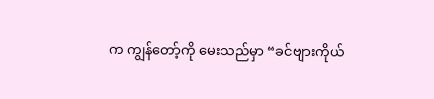က ကျွန်တော့်ကို မေးသည်မှာ “ခင်ဗျားကိုယ်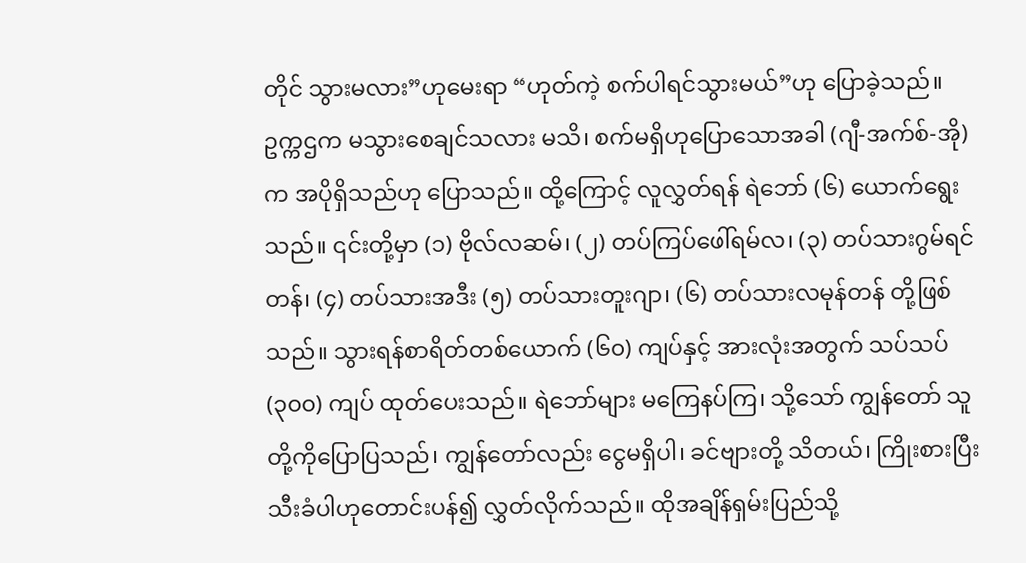တိုင် သွားမလား”ဟုမေးရာ “ဟုတ်ကဲ့ စက်ပါရင်သွားမယ်”ဟု ပြောခဲ့သည်။ ဥက္ကဌက မသွားစေချင်သလား မသိ၊ စက်မရှိဟုပြောသောအခါ (ဂျီ-အက်စ်-အို) က အပိုရှိသည်ဟု ပြောသည်။ ထို့ကြောင့် လူလွှတ်ရန် ရဲဘော် (၆) ယောက်ရွေးသည်။ ၎င်းတို့မှာ (၁) ဗိုလ်လဆမ်၊ (၂) တပ်ကြပ်ဖေါ်ရမ်လ၊ (၃) တပ်သားဂွမ်ရင်တန်၊ (၄) တပ်သားအဒီး (၅) တပ်သားတူးဂျာ၊ (၆) တပ်သားလမုန်တန် တို့ဖြစ်သည်။ သွားရန်စာရိတ်တစ်ယောက် (၆၀) ကျပ်နှင့် အားလုံးအတွက် သပ်သပ် (၃၀၀) ကျပ် ထုတ်ပေးသည်။ ရဲဘော်များ မကြေနပ်ကြ၊ သို့သော် ကျွန်တော် သူတို့ကိုပြောပြသည်၊ ကျွန်တော်လည်း ငွေမရှိပါ၊ ခင်ဗျားတို့ သိတယ်၊ ကြိုးစားပြီး သီးခံပါဟုတောင်းပန်၍ လွှတ်လိုက်သည်။ ထိုအချိန်ရှမ်းပြည်သို့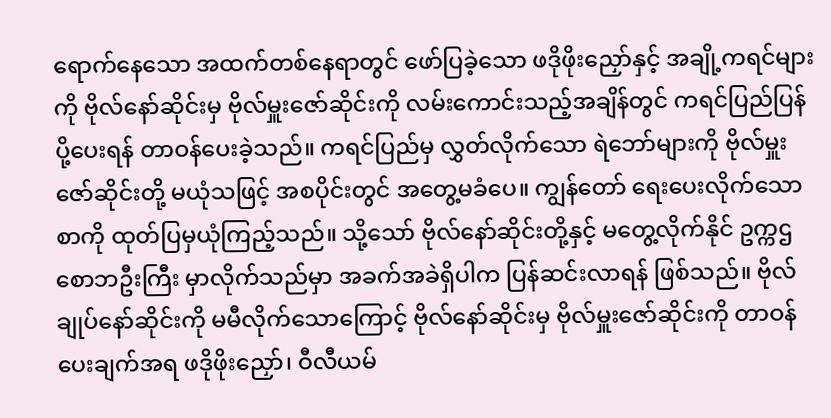ရောက်နေသော အထက်တစ်နေရာတွင် ဖော်ပြခဲ့သော ဖဒိုဖိုးညှော်နှင့် အချို့ကရင်များကို ဗိုလ်နော်ဆိုင်းမှ ဗိုလ်မှူးဇော်ဆိုင်းကို လမ်းကောင်းသည့်အချိန်တွင် ကရင်ပြည်ပြန်ပို့ပေးရန် တာဝန်ပေးခဲ့သည်။ ကရင်ပြည်မှ လွှတ်လိုက်သော ရဲဘော်များကို ဗိုလ်မှူးဇော်ဆိုင်းတို့ မယုံသဖြင့် အစပိုင်းတွင် အတွေ့မခံပေ။ ကျွန်တော် ရေးပေးလိုက်သောစာကို ထုတ်ပြမှယုံကြည့်သည်။ သို့သော် ဗိုလ်နော်ဆိုင်းတို့နှင့် မတွေ့လိုက်နိုင် ဥက္ကဌစောဘဦးကြီး မှာလိုက်သည်မှာ အခက်အခဲရှိပါက ပြန်ဆင်းလာရန် ဖြစ်သည်။ ဗိုလ်ချုပ်နော်ဆိုင်းကို မမီလိုက်သောကြောင့် ဗိုလ်နော်ဆိုင်းမှ ဗိုလ်မှူးဇော်ဆိုင်းကို တာဝန်ပေးချက်အရ ဖဒိုဖိုးညှော်၊ ဝီလီယမ်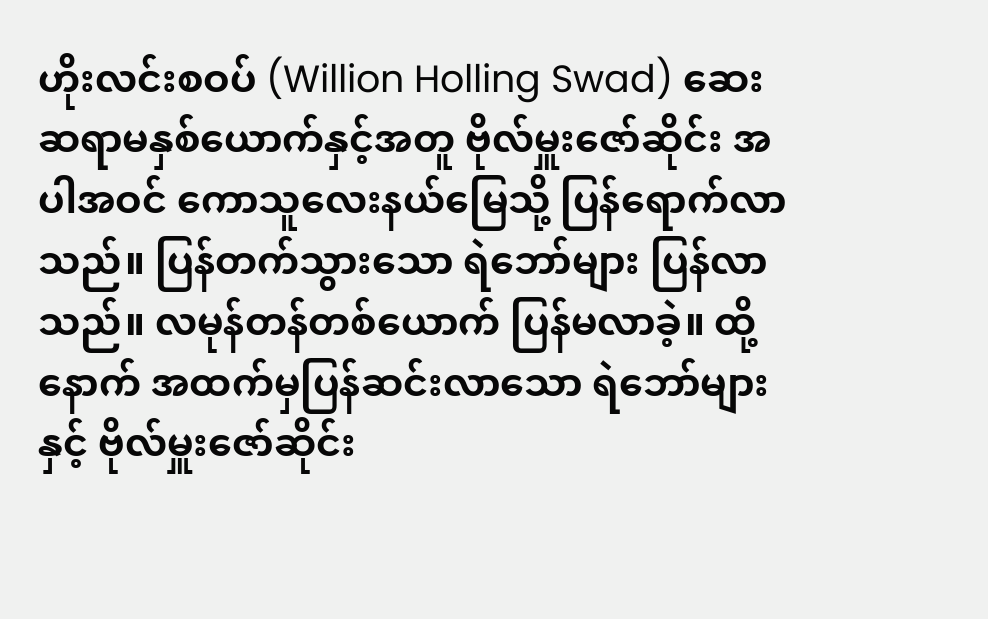ဟိုးလင်းစဝပ် (Willion Holling Swad) ဆေးဆရာမနှစ်ယောက်နှင့်အတူ ဗိုလ်မှူးဇော်ဆိုင်း အပါအဝင် ကောသူလေးနယ်မြေသို့ ပြန်ရောက်လာသည်။ ပြန်တက်သွားသော ရဲဘော်များ ပြန်လာသည်။ လမုန်တန်တစ်ယောက် ပြန်မလာခဲ့။ ထို့နောက် အထက်မှပြန်ဆင်းလာသော ရဲဘော်များနှင့် ဗိုလ်မှူးဇော်ဆိုင်း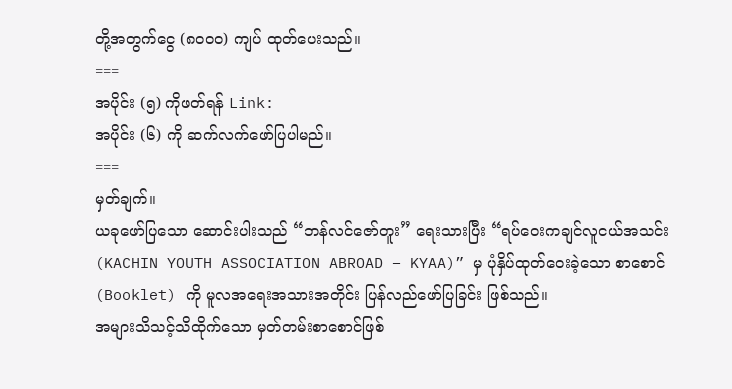တို့အတွက်ငွေ (၈၀၀၀) ကျပ် ထုတ်ပေးသည်။
===
အပိုင်း (၅) ကိုဖတ်ရန် Link:
အပိုင်း (၆) ကို ဆက်လက်ဖော်ပြပါမည်။
===
မှတ်ချက်။
ယခုဖော်ပြသော ဆောင်းပါးသည် “ဘန်လင်ဇော်တူး” ရေးသားပြီး “ရပ်ဝေးကချင်လူငယ်အသင်း (KACHIN YOUTH ASSOCIATION ABROAD – KYAA)” မှ ပုံနှိပ်ထုတ်ဝေးခဲ့သော စာစောင် (Booklet) ကို မူလအရေးအသားအတိုင်း ပြန်လည်ဖော်ပြခြင်း ဖြစ်သည်။
အများသိသင့်သိထိုက်သော မှတ်တမ်းစာစောင်ဖြစ်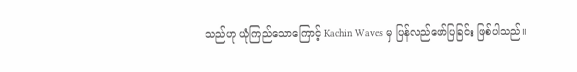သည်ဟု ယုံကြည်သောကြောင့် Kachin Waves မှ ပြန်လည်ဖော်ပြခြင်း ဖြစ်ပါသည်။